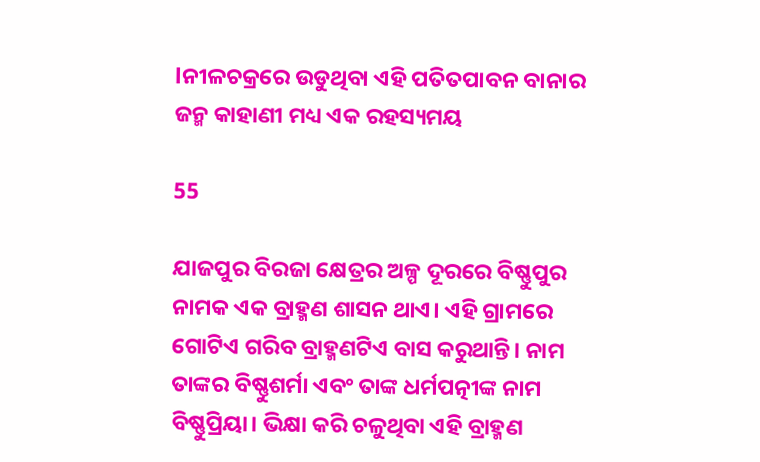lନୀଳଚକ୍ରରେ ଉଡୁଥିବା ଏହି ପତିତପାବନ ବାନାର ଜନ୍ମ କାହାଣୀ ମଧ୍ୟ ଏକ ରହସ୍ୟମୟ

55

ଯାଜପୁର ବିରଜା କ୍ଷେତ୍ରର ଅଳ୍ପ ଦୂରରେ ବିଷ୍ଣୁପୁର ନାମକ ଏକ ବ୍ରାହ୍ମଣ ଶାସନ ଥାଏ। ଏହି ଗ୍ରାମରେ ଗୋଟିଏ ଗରିବ ବ୍ରାହ୍ମଣଟିଏ ବାସ କରୁଥାନ୍ତି। ନାମ ତାଙ୍କର ବିଷ୍ଣୁଶର୍ମା ଏବଂ ତାଙ୍କ ଧର୍ମପତ୍ନୀଙ୍କ ନାମ ବିଷ୍ଣୁପ୍ରିୟା। ଭିକ୍ଷା କରି ଚଳୁଥିବା ଏହି ବ୍ରାହ୍ମଣ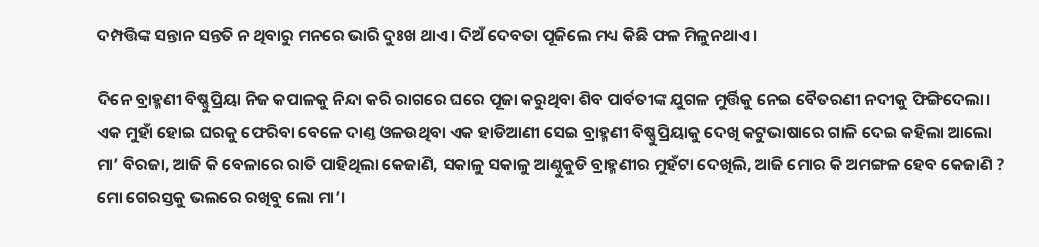ଦମ୍ପତ୍ତିଙ୍କ ସନ୍ତାନ ସନ୍ତତି ନ ଥିବାରୁ ମନରେ ଭାରି ଦୁଃଖ ଥାଏ। ଦିଅଁ ଦେବତା ପୂଜିଲେ ମଧ୍ୟ କିଛି ଫଳ ମିଳୁନଥାଏ।

ଦିନେ ବ୍ରାହ୍ମଣୀ ବିଷ୍ଣୁପ୍ରିୟା ନିଜ କପାଳକୁ ନିନ୍ଦା କରି ରାଗରେ ଘରେ ପୂଜା କରୁଥିବା ଶିବ ପାର୍ବତୀଙ୍କ ଯୁଗଳ ମୁର୍ତ୍ତିକୁ ନେଇ ବୈତରଣୀ ନଦୀକୁ ଫିଙ୍ଗିଦେଲା। ଏକ ମୁହାଁ ହୋଇ ଘରକୁ ଫେରିବା ବେଳେ ଦାଣ୍ତ ଓଳଉଥିବା ଏକ ହାଡିଆଣୀ ସେଇ ବ୍ରାହ୍ମଣୀ ବିଷ୍ଣୁପ୍ରିୟାକୁ ଦେଖି କଟୁଭାଷାରେ ଗାଳି ଦେଇ କହିଲା ଆଲୋ ମା’ ବିରଜା, ଆଜି କି ବେଳାରେ ରାତି ପାହିଥିଲା କେଜାଣି, ସକାଳୁ ସକାଳୁ ଆଣ୍ଠୁକୁଡି ବ୍ରାହ୍ମଣୀର ମୁହଁଟା ଦେଖିଲି, ଆଜି ମୋର କି ଅମଙ୍ଗଳ ହେବ କେଜାଣି ? ମୋ ଗେରସ୍ତକୁ ଭଲରେ ରଖିବୁ ଲୋ ମା’।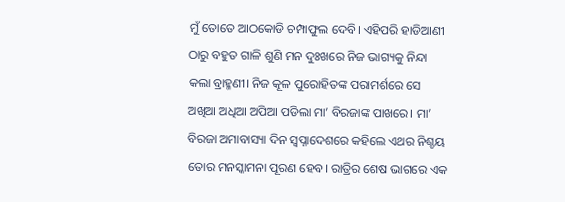ମୁଁ ତୋତେ ଆଠକୋଡି ଚମ୍ପାଫୁଲ ଦେବି। ଏହିପରି ହାଡିଆଣୀ ଠାରୁ ବହୁତ ଗାଳି ଶୁଣି ମନ ଦୁଃଖରେ ନିଜ ଭାଗ୍ୟକୁ ନିନ୍ଦା କଲା ବ୍ରାହ୍ମଣୀ। ନିଜ କୂଳ ପୁରୋହିତଙ୍କ ପରାମର୍ଶରେ ସେ ଅଖିଆ ଅଧିଆ ଅପିଆ ପଡିଲା ମା’ ବିରଜାଙ୍କ ପାଖରେ। ମା’ ବିରଜା ଅମାବାସ୍ୟା ଦିନ ସ୍ୱପ୍ନାଦେଶରେ କହିଲେ ଏଥର ନିଶ୍ଚୟ ତୋର ମନସ୍କାମନା ପୂରଣ ହେବ। ରାତ୍ରିର ଶେଷ ଭାଗରେ ଏକ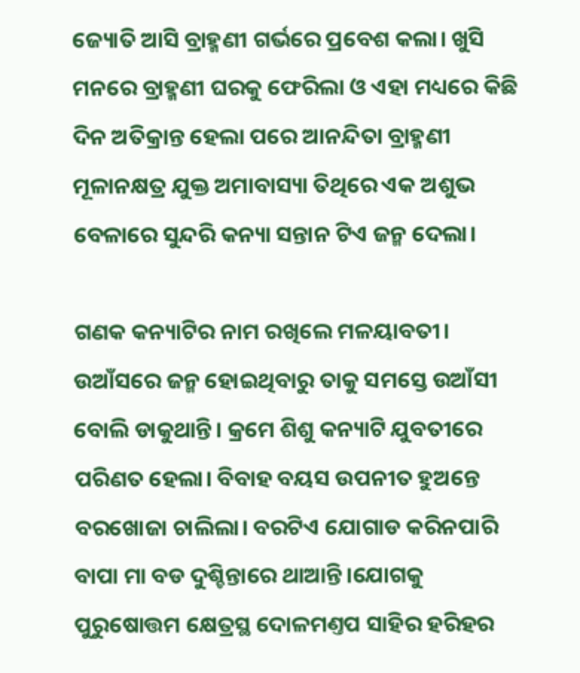ଜ୍ୟୋତି ଆସି ବ୍ରାହ୍ମଣୀ ଗର୍ଭରେ ପ୍ରବେଶ କଲା। ଖୁସି ମନରେ ବ୍ରାହ୍ମଣୀ ଘରକୁ ଫେରିଲା ଓ ଏହା ମଧ୍ୟରେ କିଛି ଦିନ ଅତିକ୍ରାନ୍ତ ହେଲା ପରେ ଆନନ୍ଦିତା ବ୍ରାହ୍ମଣୀ ମୂଳାନକ୍ଷତ୍ର ଯୁକ୍ତ ଅମାବାସ୍ୟା ତିଥିରେ ଏକ ଅଶୁଭ ବେଳାରେ ସୁନ୍ଦରି କନ୍ୟା ସନ୍ତାନ ଟିଏ ଜନ୍ମ ଦେଲା।

ଗଣକ କନ୍ୟାଟିର ନାମ ରଖିଲେ ମଳୟାବତୀ। ଉଆଁସରେ ଜନ୍ମ ହୋଇଥିବାରୁ ତାକୁ ସମସ୍ତେ ଉଆଁସୀ ବୋଲି ଡାକୁଥାନ୍ତି। କ୍ରମେ ଶିଶୁ କନ୍ୟାଟି ଯୁବତୀରେ ପରିଣତ ହେଲା। ବିବାହ ବୟସ ଉପନୀତ ହୁଅନ୍ତେ ବରଖୋଜା ଚାଲିଲା। ବରଟିଏ ଯୋଗାଡ କରିନପାରି ବାପା ମା ବଡ ଦୁଶ୍ଚିନ୍ତାରେ ଥାଆନ୍ତି।ଯୋଗକୁ ପୁରୁଷୋତ୍ତମ କ୍ଷେତ୍ରସ୍ଥ ଦୋଳମଣ୍ତପ ସାହିର ହରିହର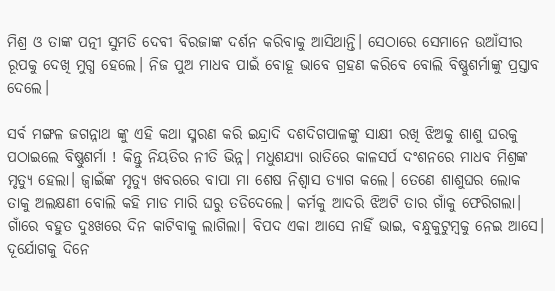ମିଶ୍ର ଓ ତାଙ୍କ ପତ୍ନୀ ସୁମତି ଦେବୀ ବିରଜାଙ୍କ ଦର୍ଶନ କରିବାକୁ ଆସିଥାନ୍ତି। ସେଠାରେ ସେମାନେ ଉଆଁସୀର ରୂପକୁ ଦେଖି ମୁଗ୍ଧ ହେଲେ। ନିଜ ପୁଅ ମାଧବ ପାଇଁ ବୋହୂ ଭାବେ ଗ୍ରହଣ କରିବେ ବୋଲି ବିଷ୍ଣୁଶର୍ମାଙ୍କୁ ପ୍ରସ୍ତାବ ଦେଲେ।

ସର୍ବ ମଙ୍ଗଳ ଜଗନ୍ନାଥ ଙ୍କୁ ଏହି କଥା ସ୍ମରଣ କରି ଇନ୍ଦ୍ରାଦି ଦଶଦିଗପାଳଙ୍କୁ ସାକ୍ଷୀ ରଖି ଝିଅକୁ ଶାଶୁ ଘରକୁ ପଠାଇଲେ ବିଷ୍ଣୁଶର୍ମା ! କିନ୍ତୁ ନିୟତିର ନୀତି ଭିନ୍ନ। ମଧୁଶଯ୍ୟା ରାତିରେ କାଳସର୍ପ ଦଂଶନରେ ମାଧବ ମିଶ୍ରଙ୍କ ମୃତ୍ୟୁ ହେଲା। ଜ୍ୱାଇଁଙ୍କ ମୃତ୍ୟୁ ଖବରରେ ବାପା ମା ଶେଷ ନିଶ୍ୱାସ ତ୍ୟାଗ କଲେ। ତେଣେ ଶାଶୁଘର ଲୋକ ତାକୁ ଅଲକ୍ଷଣୀ ବୋଲି କହି ମାଡ ମାରି ଘରୁ ତଡିଦେଲେ। କର୍ମକୁ ଆଦରି ଝିଅଟି ତାର ଗାଁକୁ ଫେରିଗଲା। ଗାଁରେ ବହୁତ ଦୁଃଖରେ ଦିନ କାଟିବାକୁ ଲାଗିଲା। ବିପଦ ଏକା ଆସେ ନାହିଁ ଭାଇ, ବନ୍ଧୁକୁଟୁମ୍ବକୁ ନେଇ ଆସେ। ଦୂର୍ଯୋଗକୁ ଦିନେ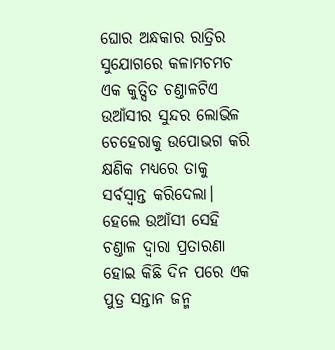ଘୋର ଅନ୍ଧକାର ରାତ୍ରିର ସୁଯୋଗରେ କଳାମଚମଚ ଏକ କୁତ୍ସିତ ଚଣ୍ତାଳଟିଏ ଉଆଁସୀର ସୁନ୍ଦର ଲୋଭିଳ ଚେହେରାକୁ ଉପୋଭଗ କରି କ୍ଷଣିକ ମଧ୍ୟରେ ତାକୁ ସର୍ବସ୍ୱାନ୍ତ କରିଦେଲା। ହେଲେ ଉଆଁସୀ ସେହି ଚଣ୍ତାଳ ଦ୍ୱାରା ପ୍ରତାରଣା ହୋଇ କିଛି ଦିନ ପରେ ଏକ ପୁତ୍ର ସନ୍ତାନ ଜନ୍ମ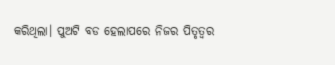କରିଥିଲା। ପୁଅଟି ବଡ ହେଲାପରେ ନିଜର ପିତୃତ୍ୱର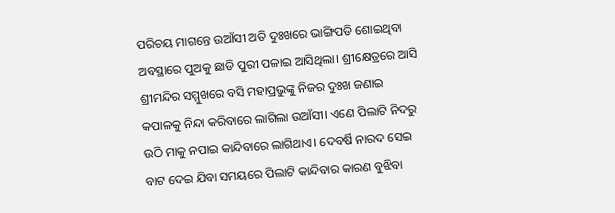ପରିଚୟ ମାଗନ୍ତେ ଉଆଁସୀ ଅତି ଦୁଃଖରେ ଭାଙ୍ଗିପଡି ଶୋଇଥିବା ଅବସ୍ଥାରେ ପୁଅକୁ ଛାଡି ପୁରୀ ପଳାଇ ଆସିଥିଲା। ଶ୍ରୀକ୍ଷେତ୍ରରେ ଆସି ଶ୍ରୀମନ୍ଦିର ସମ୍ମୁଖରେ ବସି ମହାପ୍ରଭୁଙ୍କୁ ନିଜର ଦୁଃଖ ଜଣାଇ କପାଳକୁ ନିନ୍ଦା କରିବାରେ ଲାଗିଲା ଉଆଁସୀ। ଏଣେ ପିଲାଟି ନିଦରୁ ଉଠି ମାକୁ ନପାଇ କାନ୍ଦିବାରେ ଲାଗିଥାଏ। ଦେବର୍ଷି ନାରଦ ସେଇ ବାଟ ଦେଇ ଯିବା ସମୟରେ ପିଲାଟି କାନ୍ଦିବାର କାରଣ ବୁଝିବା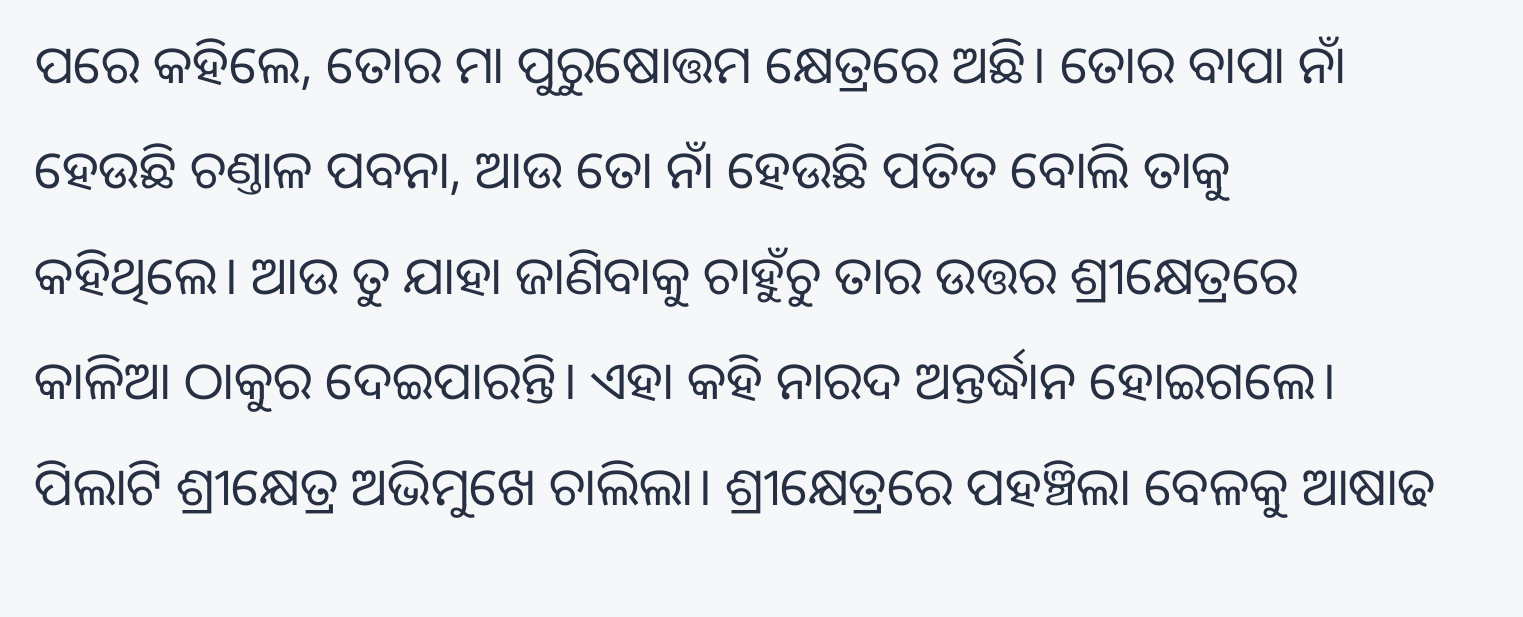ପରେ କହିଲେ, ତୋର ମା ପୁରୁଷୋତ୍ତମ କ୍ଷେତ୍ରରେ ଅଛି। ତୋର ବାପା ନାଁ ହେଉଛି ଚଣ୍ତାଳ ପବନା, ଆଉ ତୋ ନାଁ ହେଉଛି ପତିତ ବୋଲି ତାକୁ କହିଥିଲେ। ଆଉ ତୁ ଯାହା ଜାଣିବାକୁ ଚାହୁଁଚୁ ତାର ଉତ୍ତର ଶ୍ରୀକ୍ଷେତ୍ରରେ କାଳିଆ ଠାକୁର ଦେଇପାରନ୍ତି। ଏହା କହି ନାରଦ ଅନ୍ତର୍ଦ୍ଧାନ ହୋଇଗଲେ। ପିଲାଟି ଶ୍ରୀକ୍ଷେତ୍ର ଅଭିମୁଖେ ଚାଲିଲା। ଶ୍ରୀକ୍ଷେତ୍ରରେ ପହଞ୍ଚିଲା ବେଳକୁ ଆଷାଢ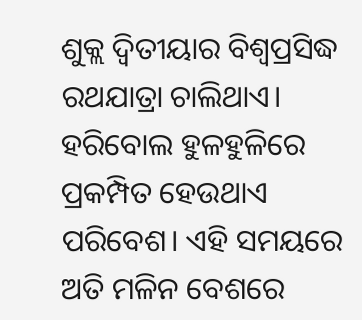ଶୁକ୍ଲ ଦ୍ୱିତୀୟାର ବିଶ୍ୱପ୍ରସିଦ୍ଧ ରଥଯାତ୍ରା ଚାଲିଥାଏ। ହରିବୋଲ ହୁଳହୁଳିରେ ପ୍ରକମ୍ପିତ ହେଉଥାଏ ପରିବେଶ। ଏହି ସମୟରେ ଅତି ମଳିନ ବେଶରେ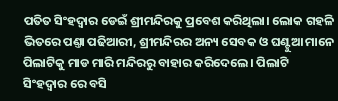ପତିତ ସିଂହଦ୍ୱାର ଡେଇଁ ଶ୍ରୀମନ୍ଦିରକୁ ପ୍ରବେଶ କରିଥିଲା। ଲୋକ ଗହଳି ଭିତରେ ପଣ୍ତା ପଢିଆରୀ, ଶ୍ରୀମନ୍ଦିରର ଅନ୍ୟ ସେବକ ଓ ଘଣ୍ଟୁଆ ମାନେ ପିଲାଟିକୁ ମାଡ ମାରି ମନ୍ଦିରରୁ ବାହାର କରିଦେଲେ। ପିଲାଟି ସିଂହଦ୍ୱାର ରେ ବସି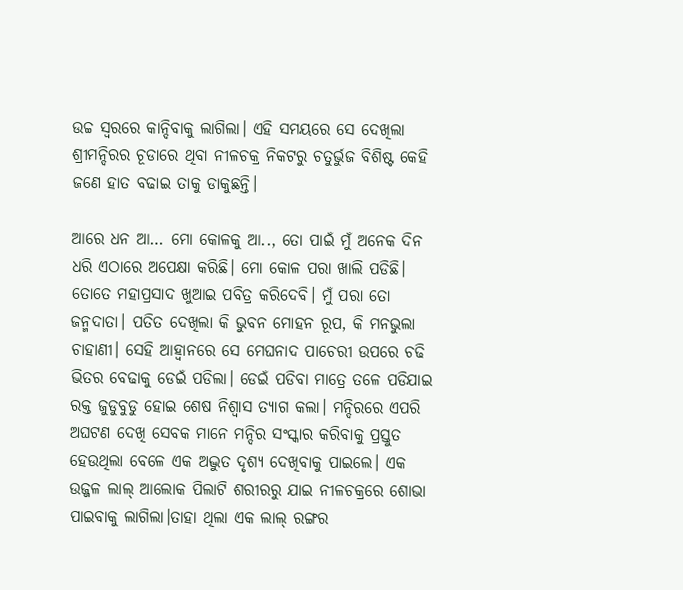ଉଚ୍ଚ ସ୍ୱରରେ କାନ୍ଦିବାକୁ ଲାଗିଲା। ଏହି ସମୟରେ ସେ ଦେଖିଲା ଶ୍ରୀମନ୍ଦିରର ଚୂଡାରେ ଥିବା ନୀଳଚକ୍ର ନିକଟରୁ ଚତୁର୍ଭୁଜ ବିଶିଷ୍ଟ କେହି ଜଣେ ହାତ ବଢାଇ ତାକୁ ଡାକୁଛନ୍ତି।

ଆରେ ଧନ ଆ… ମୋ କୋଳକୁ ଆ.., ତୋ ପାଇଁ ମୁଁ ଅନେକ ଦିନ ଧରି ଏଠାରେ ଅପେକ୍ଷା କରିଛି। ମୋ କୋଳ ପରା ଖାଲି ପଡିଛି। ତୋତେ ମହାପ୍ରସାଦ ଖୁଆଇ ପବିତ୍ର କରିଦେବି। ମୁଁ ପରା ତୋ ଜନ୍ମଦାତା। ପତିତ ଦେଖିଲା କି ଭୁବନ ମୋହନ ରୂପ, କି ମନଭୁଲା ଚାହାଣୀ। ସେହି ଆହ୍ୱାନରେ ସେ ମେଘନାଦ ପାଚେରୀ ଉପରେ ଚଢି ଭିତର ବେଢାକୁ ଡେଇଁ ପଡିଲା। ଡେଇଁ ପଡିବା ମାତ୍ରେ ତଳେ ପଡିଯାଇ ରକ୍ତ ଜୁଡୁବୁଡୁ ହୋଇ ଶେଷ ନିଶ୍ୱାସ ତ୍ୟାଗ କଲା। ମନ୍ଦିରରେ ଏପରି ଅଘଟଣ ଦେଖି ସେବକ ମାନେ ମନ୍ଦିର ସଂସ୍କାର କରିବାକୁ ପ୍ରସ୍ତୁତ ହେଉଥିଲା ବେଳେ ଏକ ଅଦ୍ଭୁତ ଦୃଶ୍ୟ ଦେଖିବାକୁ ପାଇଲେ। ଏକ ଉଜ୍ଜଳ ଲାଲ୍ ଆଲୋକ ପିଲାଟି ଶରୀରରୁ ଯାଇ ନୀଳଚକ୍ରରେ ଶୋଭା ପାଇବାକୁ ଲାଗିଲା।ତାହା ଥିଲା ଏକ ଲାଲ୍ ରଙ୍ଗର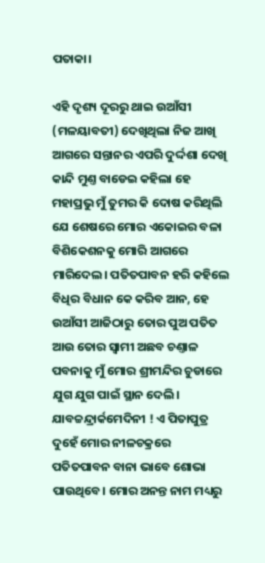ପତାକା।

ଏହି ଦୃଶ୍ୟ ଦୂରରୁ ଥାଇ ଉଆଁସୀ (ମଳୟାବତୀ) ଦେଖିଥିଲା ନିଜ ଆଖି ଆଗରେ ସନ୍ତାନର ଏପରି ଦୁର୍ଦ୍ଦଶା ଦେଖି କାନ୍ଦି ମୁଣ୍ତ ବାଡେଇ କହିଲା ହେ ମହାପ୍ରଭୁ ମୁଁ ତୁମର କି ଦୋଷ କରିଥିଲି ଯେ ଶେଷରେ ମୋର ଏକୋଇର ବଳା ବିଶିକେଶନକୁ ମୋରି ଆଗରେ ମାରିଦେଲ। ପତିତପାବନ ହରି କହିଲେ ବିଧିର ବିଧାନ କେ କରିବ ଆନ, ହେ ଉଆଁସୀ ଆଜିଠାରୁ ତୋର ପୁଅ ପତିତ ଆଉ ତୋର ସ୍ଵାମୀ ଅଛବ ଚଣ୍ତାଳ ପବନାକୁ ମୁଁ ମୋର ଶ୍ରୀମନ୍ଦିର ଚୁଡାରେ ଯୁଗ ଯୁଗ ପାଇଁ ସ୍ଥାନ ଦେଲି। ଯାବଚ୍ଚନ୍ଦ୍ରାର୍କମେଦିନୀ ! ଏ ପିତାପୁତ୍ର ଦୁହେଁ ମୋର ନୀଳଚକ୍ରରେ ପତିତପାବନ ବାନା ଭାବେ ଶୋଭା ପାଉଥିବେ। ମୋର ଅନନ୍ତ ନାମ ମଧ୍ୟରୁ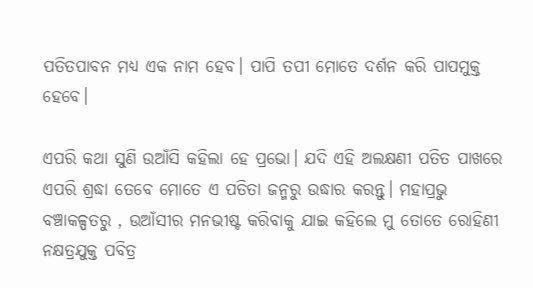ପତିତପାବନ ମଧ୍ୟ ଏକ ନାମ ହେବ। ପାପି ତପୀ ମୋତେ ଦର୍ଶନ କରି ପାପମୁକ୍ତ ହେବେ।

ଏପରି କଥା ସୁଣି ଉଆଁସି କହିଲା ହେ ପ୍ରଭୋ। ଯଦି ଏହି ଅଲକ୍ଷଣୀ ପତିତ ପାଖରେ ଏପରି ଶ୍ରଦ୍ଧା ତେବେ ମୋତେ ଏ ପତିତା ଜନ୍ମରୁ ଉଦ୍ଧାର କରନ୍ତୁ। ମହାପ୍ରଭୁ ବଞ୍ଚାକଳ୍ପତରୁ , ଉଆଁସୀର ମନଭୀଷ୍ଟ କରିବାକୁ ଯାଇ କହିଲେ ମୁ ତୋତେ ରୋହିଣୀ ନକ୍ଷତ୍ରଯୁକ୍ତ ପବିତ୍ର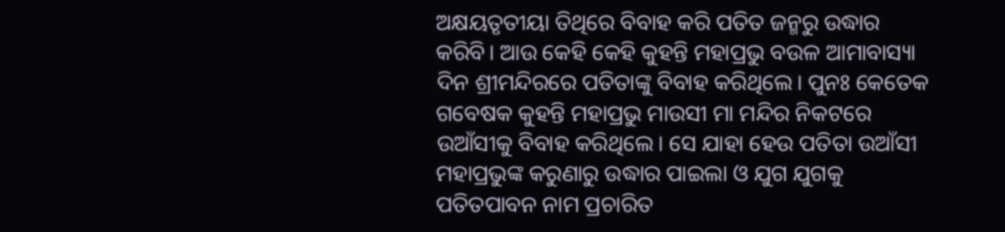ଅକ୍ଷୟତୃତୀୟା ତିଥିରେ ବିବାହ କରି ପତିତ ଜନ୍ମରୁ ଉଦ୍ଧାର କରିବି। ଆଉ କେହି କେହି କୁହନ୍ତି ମହାପ୍ରଭୁ ବଉଳ ଆମାବାସ୍ୟା ଦିନ ଶ୍ରୀମନ୍ଦିରରେ ପତିତାଙ୍କୁ ବିବାହ କରିଥିଲେ। ପୁନଃ କେତେକ ଗବେଷକ କୁହନ୍ତି ମହାପ୍ରଭୁ ମାଉସୀ ମା ମନ୍ଦିର ନିକଟରେ ଉଆଁସୀକୁ ବିବାହ କରିଥିଲେ। ସେ ଯାହା ହେଉ ପତିତା ଉଆଁସୀ ମହାପ୍ରଭୁଙ୍କ କରୁଣାରୁ ଉଦ୍ଧାର ପାଇଲା ଓ ଯୁଗ ଯୁଗକୁ ପତିତପାବନ ନାମ ପ୍ରଚାରିତ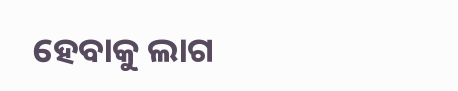ହେବାକୁ ଲାଗ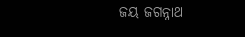ଜୟ ଜଗନ୍ନାଥ